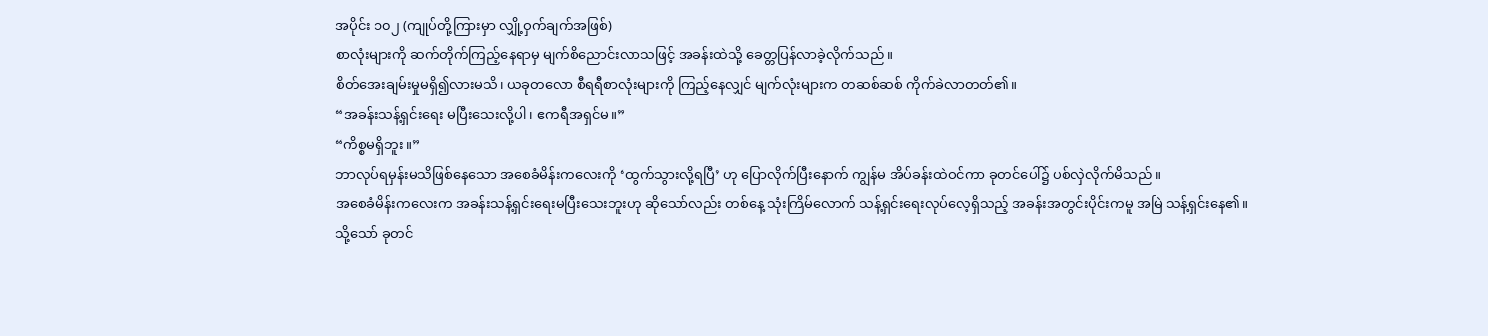အပိုင်း ၁၀၂ (ကျုပ်တို့ကြားမှာ လျှို့ဝှက်ချက်အဖြစ်)
စာလုံးများကို ဆက်တိုက်ကြည့်နေရာမှ မျက်စိညောင်းလာသဖြင့် အခန်းထဲသို့ ခေတ္တပြန်လာခဲ့လိုက်သည်။
စိတ်အေးချမ်းမှုမရှိ၍လားမသိ၊ ယခုတလော စီရရီစာလုံးများကို ကြည့်နေလျှင် မျက်လုံးများက တဆစ်ဆစ် ကိုက်ခဲလာတတ်၏။
“အခန်းသန့်ရှင်းရေး မပြီးသေးလို့ပါ၊ ဧကရီအရှင်မ။”
“ကိစ္စမရှိဘူး။”
ဘာလုပ်ရမှန်းမသိဖြစ်နေသော အစေခံမိန်းကလေးကို ‘ထွက်သွားလို့ရပြီ’ ဟု ပြောလိုက်ပြီးနောက် ကျွန်မ အိပ်ခန်းထဲဝင်ကာ ခုတင်ပေါ်၌ ပစ်လှဲလိုက်မိသည်။
အစေခံမိန်းကလေးက အခန်းသန့်ရှင်းရေးမပြီးသေးဘူးဟု ဆိုသော်လည်း တစ်နေ့ သုံးကြိမ်လောက် သန့်ရှင်းရေးလုပ်လေ့ရှိသည့် အခန်းအတွင်းပိုင်းကမူ အမြဲ သန့်ရှင်းနေ၏။
သို့သော် ခုတင်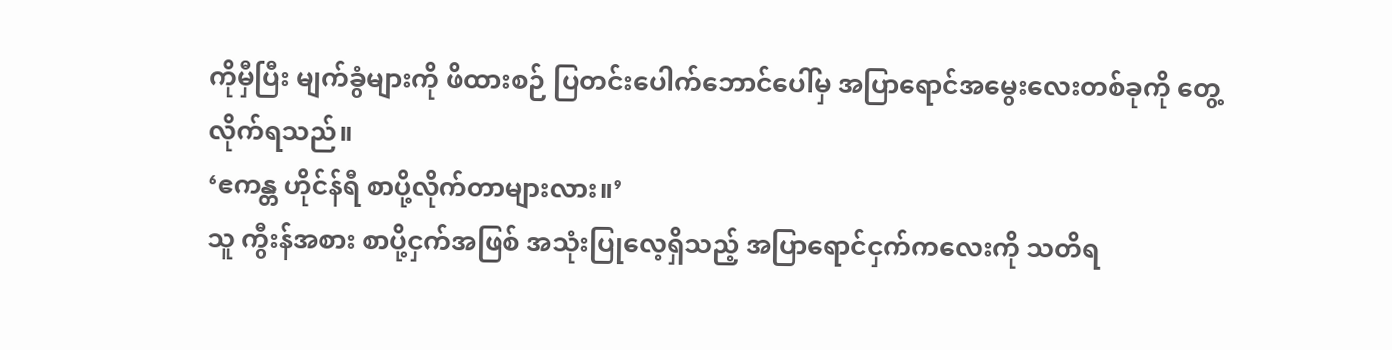ကိုမှီပြီး မျက်ခွံများကို ဖိထားစဉ် ပြတင်းပေါက်ဘောင်ပေါ်မှ အပြာရောင်အမွေးလေးတစ်ခုကို တွေ့လိုက်ရသည်။
‘ဧကန္တ ဟိုင်န်ရီ စာပို့လိုက်တာများလား။’
သူ ကွီးန်အစား စာပို့ငှက်အဖြစ် အသုံးပြုလေ့ရှိသည့် အပြာရောင်ငှက်ကလေးကို သတိရ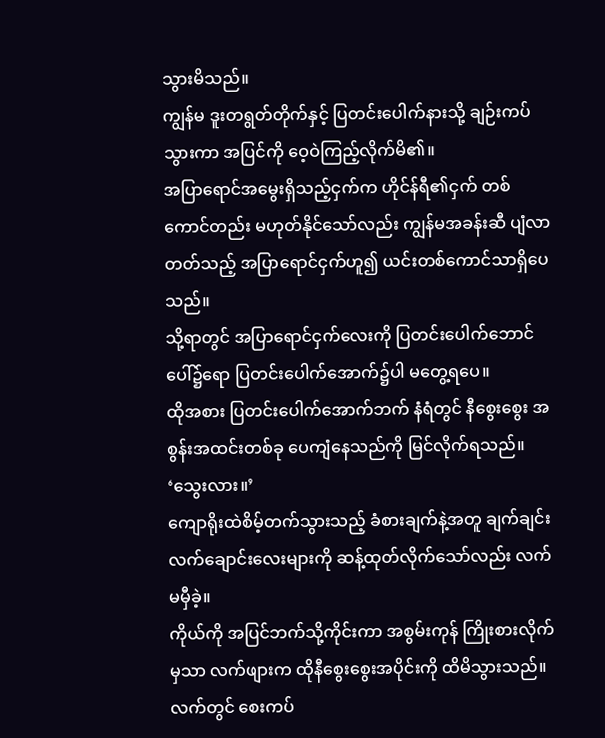သွားမိသည်။
ကျွန်မ ဒူးတရွတ်တိုက်နှင့် ပြတင်းပေါက်နားသို့ ချဉ်းကပ်သွားကာ အပြင်ကို ဝေ့ဝဲကြည့်လိုက်မိ၏။
အပြာရောင်အမွေးရှိသည့်ငှက်က ဟိုင်န်ရီ၏ငှက် တစ်ကောင်တည်း မဟုတ်နိုင်သော်လည်း ကျွန်မအခန်းဆီ ပျံလာတတ်သည့် အပြာရောင်ငှက်ဟူ၍ ယင်းတစ်ကောင်သာရှိပေသည်။
သို့ရာတွင် အပြာရောင်ငှက်လေးကို ပြတင်းပေါက်ဘောင်ပေါ်၌ရော ပြတင်းပေါက်အောက်၌ပါ မတွေ့ရပေ။
ထိုအစား ပြတင်းပေါက်အောက်ဘက် နံရံတွင် နီစွေးစွေး အစွန်းအထင်းတစ်ခု ပေကျံနေသည်ကို မြင်လိုက်ရသည်။
‘သွေးလား။’
ကျောရိုးထဲစိမ့်တက်သွားသည့် ခံစားချက်နဲ့အတူ ချက်ချင်း လက်ချောင်းလေးများကို ဆန့်ထုတ်လိုက်သော်လည်း လက်မမှီခဲ့။
ကိုယ်ကို အပြင်ဘက်သို့ကိုင်းကာ အစွမ်းကုန် ကြိုးစားလိုက်မှသာ လက်ဖျားက ထိုနီစွေးစွေးအပိုင်းကို ထိမိသွားသည်။
လက်တွင် စေးကပ်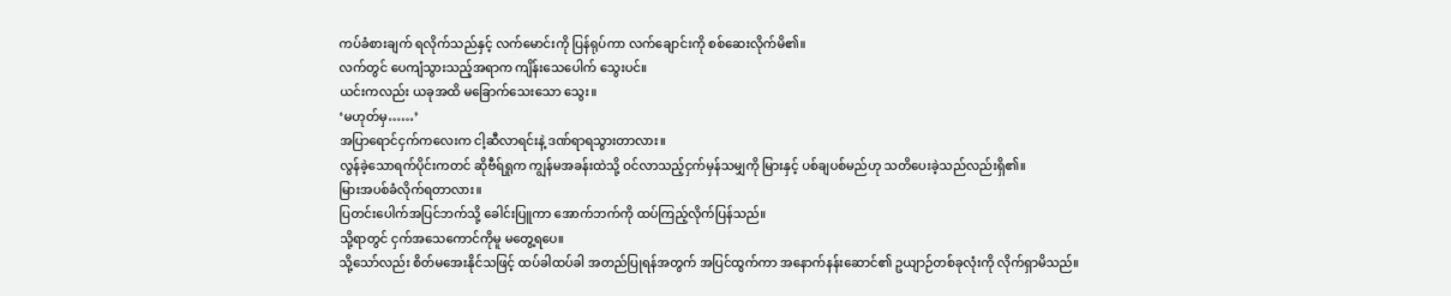ကပ်ခံစားချက် ရလိုက်သည်နှင့် လက်မောင်းကို ပြန်ရုပ်ကာ လက်ချောင်းကို စစ်ဆေးလိုက်မိ၏။
လက်တွင် ပေကျံသွားသည့်အရာက ကျိန်းသေပေါက် သွေးပင်။
ယင်းကလည်း ယခုအထိ မခြောက်သေးသော သွေး။
‘မဟုတ်မှ……’
အပြာရောင်ငှက်ကလေးက ငါ့ဆီလာရင်းနဲ့ ဒဏ်ရာရသွားတာလား။
လွန်ခဲ့သောရက်ပိုင်းကတင် ဆိုဗီရ်ရှုက ကျွန်မအခန်းထဲသို့ ဝင်လာသည့်ငှက်မှန်သမျှကို မြားနှင့် ပစ်ချပစ်မည်ဟု သတိပေးခဲ့သည်လည်းရှိ၏။
မြားအပစ်ခံလိုက်ရတာလား။
ပြတင်းပေါက်အပြင်ဘက်သို့ ခေါင်းပြူကာ အောက်ဘက်ကို ထပ်ကြည့်လိုက်ပြန်သည်။
သို့ရာတွင် ငှက်အသေကောင်ကိုမူ မတွေ့ရပေ။
သို့သော်လည်း စိတ်မအေးနိုင်သဖြင့် ထပ်ခါထပ်ခါ အတည်ပြုရန်အတွက် အပြင်ထွက်ကာ အနောက်နန်းဆောင်၏ ဥယျာဉ်တစ်ခုလုံးကို လိုက်ရှာမိသည်။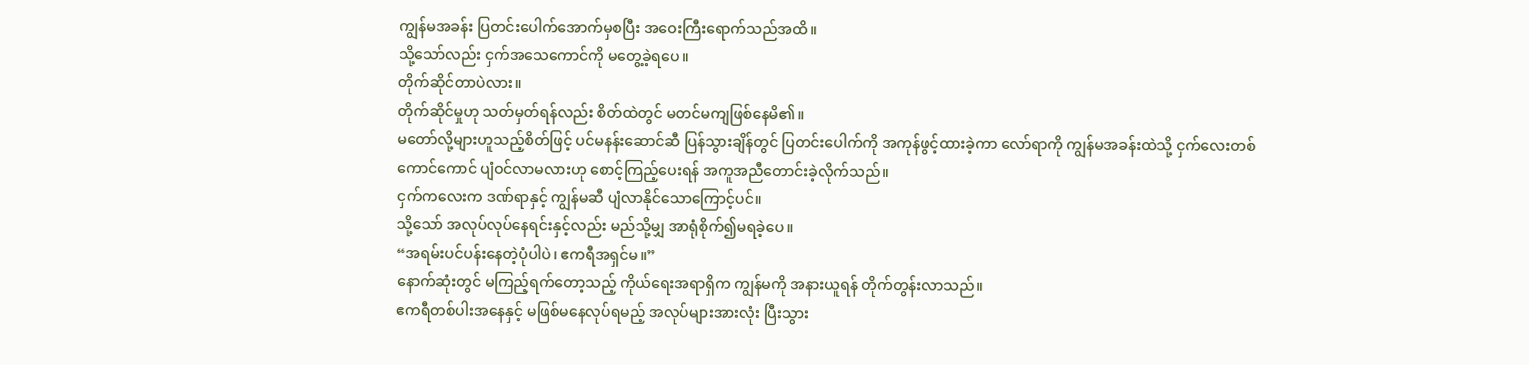ကျွန်မအခန်း ပြတင်းပေါက်အောက်မှစပြီး အဝေးကြီးရောက်သည်အထိ။
သို့သော်လည်း ငှက်အသေကောင်ကို မတွေ့ခဲ့ရပေ။
တိုက်ဆိုင်တာပဲလား။
တိုက်ဆိုင်မှုဟု သတ်မှတ်ရန်လည်း စိတ်ထဲတွင် မတင်မကျဖြစ်နေမိ၏။
မတော်လို့များဟူသည့်စိတ်ဖြင့် ပင်မနန်းဆောင်ဆီ ပြန်သွားချိန်တွင် ပြတင်းပေါက်ကို အကုန်ဖွင့်ထားခဲ့ကာ လော်ရာကို ကျွန်မအခန်းထဲသို့ ငှက်လေးတစ်ကောင်ကောင် ပျံဝင်လာမလားဟု စောင့်ကြည့်ပေးရန် အကူအညီတောင်းခဲ့လိုက်သည်။
ငှက်ကလေးက ဒဏ်ရာနှင့် ကျွန်မဆီ ပျံလာနိုင်သောကြောင့်ပင်။
သို့သော် အလုပ်လုပ်နေရင်းနှင့်လည်း မည်သို့မျှ အာရုံစိုက်၍မရခဲ့ပေ။
“အရမ်းပင်ပန်းနေတဲ့ပုံပါပဲ၊ ဧကရီအရှင်မ။”
နောက်ဆုံးတွင် မကြည့်ရက်တော့သည့် ကိုယ်ရေးအရာရှိက ကျွန်မကို အနားယူရန် တိုက်တွန်းလာသည်။
ဧကရီတစ်ပါးအနေနှင့် မဖြစ်မနေလုပ်ရမည့် အလုပ်များအားလုံး ပြီးသွား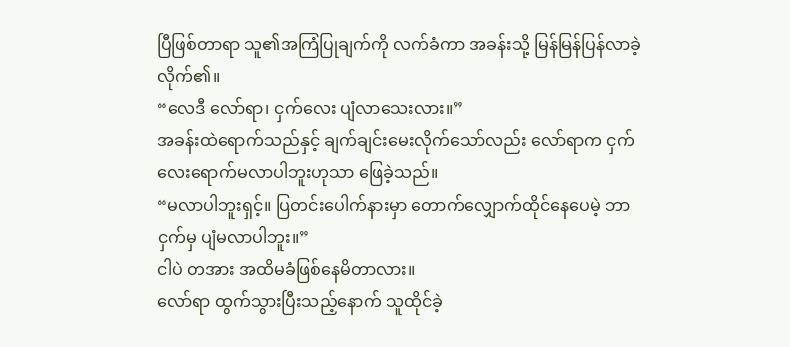ပြီဖြစ်တာရာ သူ၏အကြံပြုချက်ကို လက်ခံကာ အခန်းသို့ မြန်မြန်ပြန်လာခဲ့လိုက်၏။
“လေဒီ လော်ရာ၊ ငှက်လေး ပျံလာသေးလား။”
အခန်းထဲရောက်သည်နှင့် ချက်ချင်းမေးလိုက်သော်လည်း လော်ရာက ငှက်လေးရောက်မလာပါဘူးဟုသာ ဖြေခဲ့သည်။
“မလာပါဘူးရှင့်။ ပြတင်းပေါက်နားမှာ တောက်လျှောက်ထိုင်နေပေမဲ့ ဘာငှက်မှ ပျံမလာပါဘူး။”
ငါပဲ တအား အထိမခံဖြစ်နေမိတာလား။
လော်ရာ ထွက်သွားပြီးသည့်နောက် သူထိုင်ခဲ့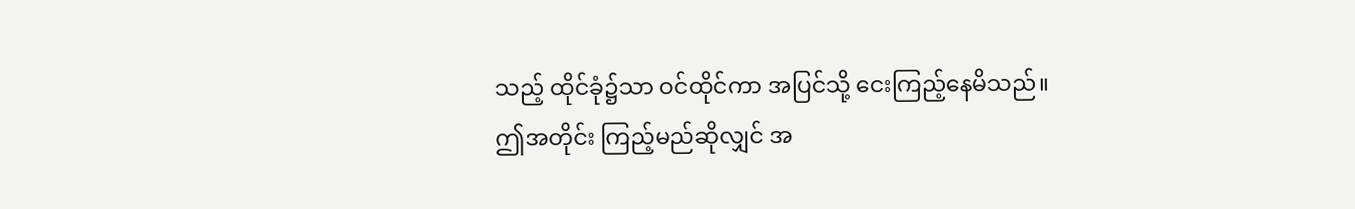သည့် ထိုင်ခုံ၌သာ ဝင်ထိုင်ကာ အပြင်သို့ ငေးကြည့်နေမိသည်။
ဤအတိုင်း ကြည့်မည်ဆိုလျှင် အ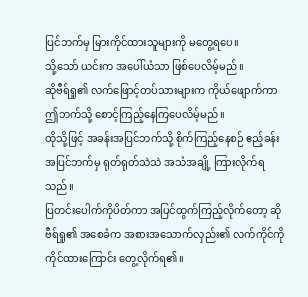ပြင်ဘက်မှ မြားကိုင်ထားသူများကို မတွေ့ရပေ။
သို့သော် ယင်းက အပေါ်ယံသာ ဖြစ်ပေလိမ့်မည်။
ဆိုဗီရ်ရှု၏ လက်ဖြောင့်တပ်သားများက ကိုယ်ဖျောက်ကာ ဤဘက်သို့ စောင့်ကြည့်နေကြပေလိမ့်မည်။
ထိုသို့ဖြင့် အခန်းအပြင်ဘက်သို့ စိုက်ကြည့်နေစဉ် ဧည့်ခန်းအပြင်ဘက်မှ ရုတ်ရုတ်သဲသဲ အသံအချို့ ကြားလိုက်ရသည်။
ပြတင်းပေါက်ကိုပိတ်ကာ အပြင်ထွက်ကြည့်လိုက်တော့ ဆိုဗီရ်ရှု၏ အစေခံက အစားအသောက်လှည်း၏ လက်ကိုင်ကို ကိုင်ထားကြောင်း တွေ့လိုက်ရ၏။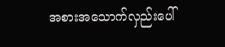အစားအသောက်လှည်းပေါ်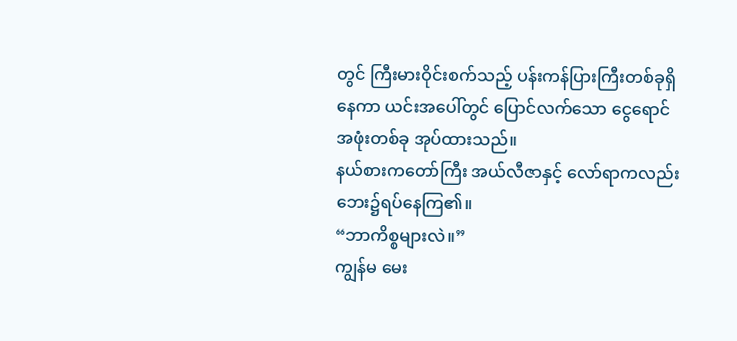တွင် ကြီးမားဝိုင်းစက်သည့် ပန်းကန်ပြားကြီးတစ်ခုရှိနေကာ ယင်းအပေါ်တွင် ပြောင်လက်သော ငွေရောင်အဖုံးတစ်ခု အုပ်ထားသည်။
နယ်စားကတော်ကြီး အယ်လီဇာနှင့် လော်ရာကလည်း ဘေး၌ရပ်နေကြ၏။
“ဘာကိစ္စများလဲ။”
ကျွန်မ မေး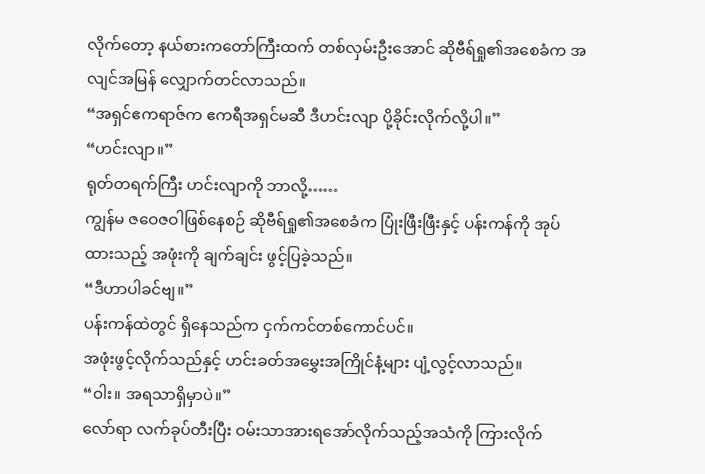လိုက်တော့ နယ်စားကတော်ကြီးထက် တစ်လှမ်းဦးအောင် ဆိုဗီရ်ရှု၏အစေခံက အလျင်အမြန် လျှောက်တင်လာသည်။
“အရှင်ဧကရာဇ်က ဧကရီအရှင်မဆီ ဒီဟင်းလျာ ပို့ခိုင်းလိုက်လို့ပါ။”
“ဟင်းလျာ။”
ရုတ်တရက်ကြီး ဟင်းလျာကို ဘာလို့……
ကျွန်မ ဇဝေဇဝါဖြစ်နေစဉ် ဆိုဗီရ်ရှု၏အစေခံက ပြုံးဖြီးဖြီးနှင့် ပန်းကန်ကို အုပ်ထားသည့် အဖုံးကို ချက်ချင်း ဖွင့်ပြခဲ့သည်။
“ဒီဟာပါခင်ဗျ။”
ပန်းကန်ထဲတွင် ရှိနေသည်က ငှက်ကင်တစ်ကောင်ပင်။
အဖုံးဖွင့်လိုက်သည်နှင့် ဟင်းခတ်အမွှေးအကြိုင်နံ့များ ပျံ့လွင့်လာသည်။
“ဝါး။ အရသာရှိမှာပဲ။”
လော်ရာ လက်ခုပ်တီးပြီး ဝမ်းသာအားရအော်လိုက်သည့်အသံကို ကြားလိုက်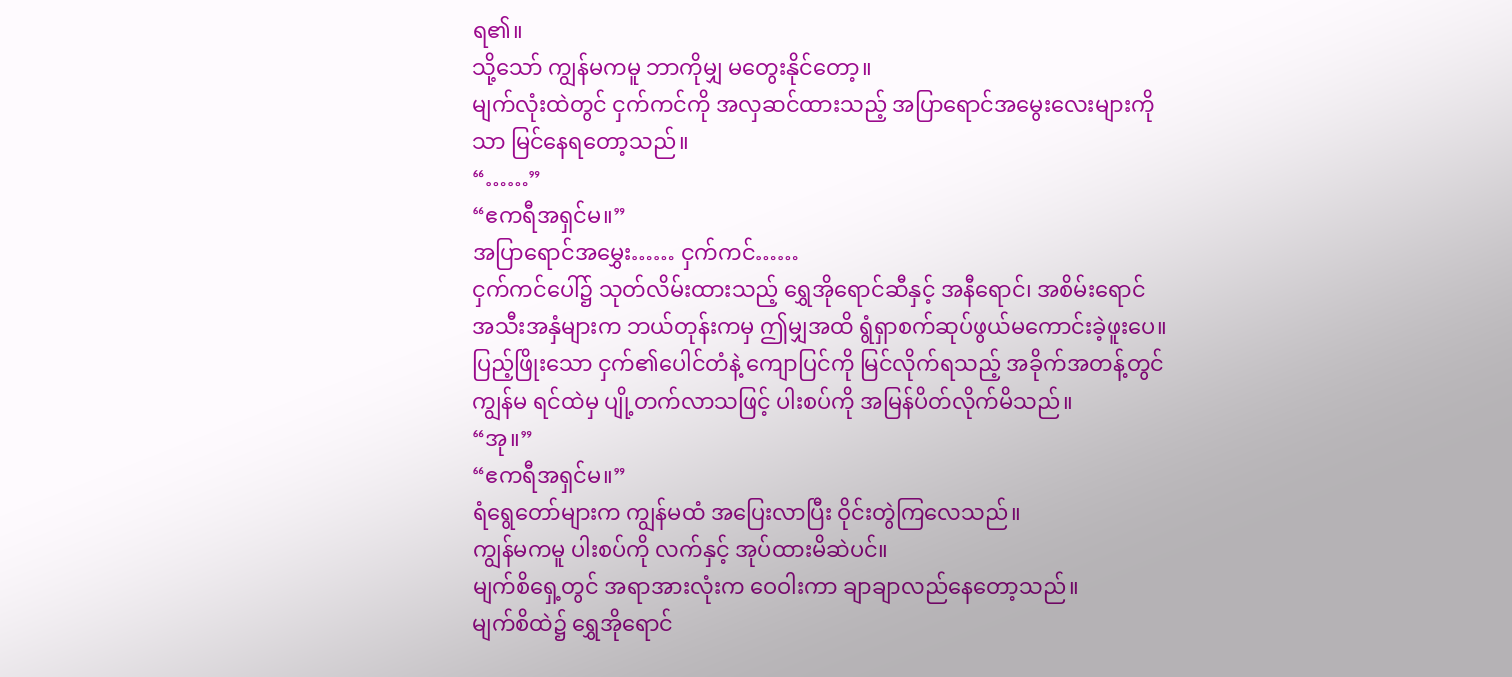ရ၏။
သို့သော် ကျွန်မကမူ ဘာကိုမျှ မတွေးနိုင်တော့။
မျက်လုံးထဲတွင် ငှက်ကင်ကို အလှဆင်ထားသည့် အပြာရောင်အမွေးလေးများကိုသာ မြင်နေရတော့သည်။
“……”
“ဧကရီအရှင်မ။”
အပြာရောင်အမွှေး…… ငှက်ကင်……
ငှက်ကင်ပေါ်၌ သုတ်လိမ်းထားသည့် ရွှေအိုရောင်ဆီနှင့် အနီရောင်၊ အစိမ်းရောင် အသီးအနှံများက ဘယ်တုန်းကမှ ဤမျှအထိ ရွံရှာစက်ဆုပ်ဖွယ်မကောင်းခဲ့ဖူးပေ။
ပြည့်ဖြိုးသော ငှက်၏ပေါင်တံနဲ့ ကျောပြင်ကို မြင်လိုက်ရသည့် အခိုက်အတန့်တွင် ကျွန်မ ရင်ထဲမှ ပျို့တက်လာသဖြင့် ပါးစပ်ကို အမြန်ပိတ်လိုက်မိသည်။
“အု။”
“ဧကရီအရှင်မ။”
ရံရွေတော်များက ကျွန်မထံ အပြေးလာပြီး ဝိုင်းတွဲကြလေသည်။
ကျွန်မကမူ ပါးစပ်ကို လက်နှင့် အုပ်ထားမိဆဲပင်။
မျက်စိရှေ့တွင် အရာအားလုံးက ဝေဝါးကာ ချာချာလည်နေတော့သည်။
မျက်စိထဲ၌ ရွှေအိုရောင်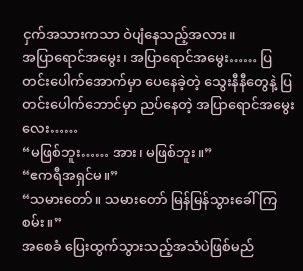ငှက်အသားကသာ ဝဲပျံနေသည့်အလား။
အပြာရောင်အမွေး၊ အပြာရောင်အမွေး…… ပြတင်းပေါက်အောက်မှာ ပေနေခဲ့တဲ့ သွေးနီနီတွေနဲ့ ပြတင်းပေါက်ဘောင်မှာ ညပ်နေတဲ့ အပြာရောင်အမွေးလေး……
“မဖြစ်ဘူး…… အား၊ မဖြစ်ဘူး။”
“ဧကရီအရှင်မ။”
“သမားတော်။ သမားတော် မြန်မြန်သွားခေါ်ကြစမ်း။”
အစေခံ ပြေးထွက်သွားသည့်အသံပဲဖြစ်မည်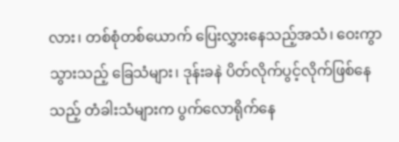လား၊ တစ်စုံတစ်ယောက် ပြေးလွှားနေသည့်အသံ၊ ဝေးကွာသွားသည့် ခြေသံများ၊ ဒုန်းခနဲ ပိတ်လိုက်ပွင့်လိုက်ဖြစ်နေသည့် တံခါးသံများက ပွက်လောရိုက်နေ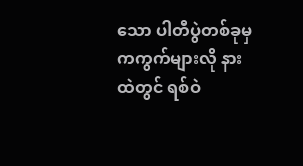သော ပါတီပွဲတစ်ခုမှ ကကွက်များလို နားထဲတွင် ရစ်ဝဲ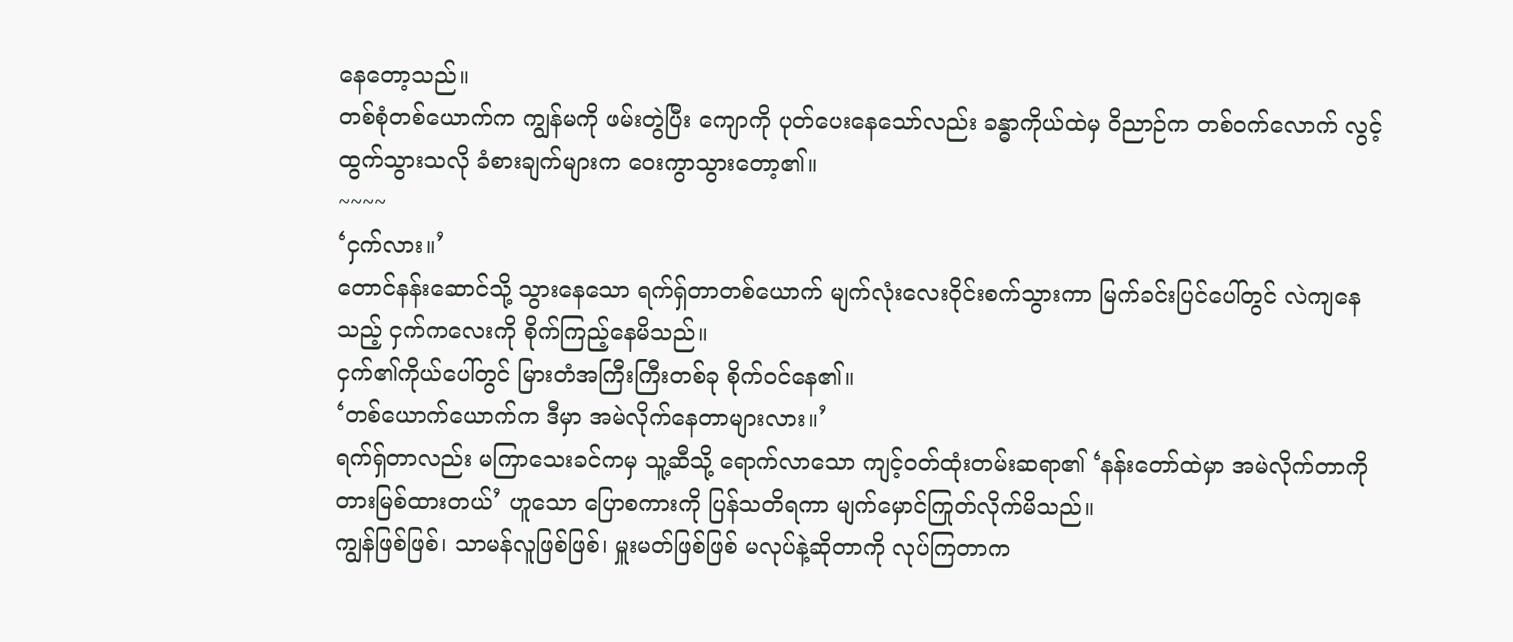နေတော့သည်။
တစ်စုံတစ်ယောက်က ကျွန်မကို ဖမ်းတွဲပြီး ကျောကို ပုတ်ပေးနေသော်လည်း ခန္ဓာကိုယ်ထဲမှ ဝိညာဉ်က တစ်ဝက်လောက် လွင့်ထွက်သွားသလို ခံစားချက်များက ဝေးကွာသွားတော့၏။
~~~~
‘ငှက်လား။’
တောင်နန်းဆောင်သို့ သွားနေသော ရက်ရှ်တာတစ်ယောက် မျက်လုံးလေးဝိုင်းစက်သွားကာ မြက်ခင်းပြင်ပေါ်တွင် လဲကျနေသည့် ငှက်ကလေးကို စိုက်ကြည့်နေမိသည်။
ငှက်၏ကိုယ်ပေါ်တွင် မြားတံအကြီးကြီးတစ်ခု စိုက်ဝင်နေ၏။
‘တစ်ယောက်ယောက်က ဒီမှာ အမဲလိုက်နေတာများလား။’
ရက်ရှ်တာလည်း မကြာသေးခင်ကမှ သူ့ဆီသို့ ရောက်လာသော ကျင့်ဝတ်ထုံးတမ်းဆရာ၏ ‘နန်းတော်ထဲမှာ အမဲလိုက်တာကို တားမြစ်ထားတယ်’ ဟူသော ပြောစကားကို ပြန်သတိရကာ မျက်မှောင်ကြုတ်လိုက်မိသည်။
ကျွန်ဖြစ်ဖြစ်၊ သာမန်လူဖြစ်ဖြစ်၊ မှူးမတ်ဖြစ်ဖြစ် မလုပ်နဲ့ဆိုတာကို လုပ်ကြတာက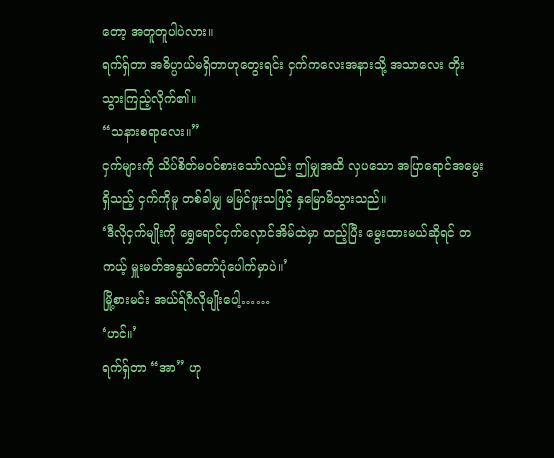တော့ အတူတူပါပဲလား။
ရက်ရှ်တာ အဓိပ္ပာယ်မရှိတာဟုတွေးရင်း ငှက်ကလေးအနားသို့ အသာလေး တိုးသွားကြည့်လိုက်၏။
“သနားစရာလေး။”
ငှက်များကို သိပ်စိတ်မဝင်စားသော်လည်း ဤမျှအထိ လှပသော အပြာရောင်အမွေးရှိသည့် ငှက်ကိုမူ တစ်ခါမျှ မမြင်ဖူးသဖြင့် နှမြောမိသွားသည်။
‘ဒီလိုငှက်မျိုးကို ရွှေရောင်ငှက်လှောင်အိမ်ထဲမှာ ထည့်ပြီး မွေးထားမယ်ဆိုရင် တကယ့် မှူးမတ်အနွယ်တော်ပုံပေါက်မှာပဲ။’
မြို့စားမင်း အယ်ရ်ဂီလိုမျိုးပေါ့……
‘ဟင်။’
ရက်ရှ်တာ “အာ” ဟု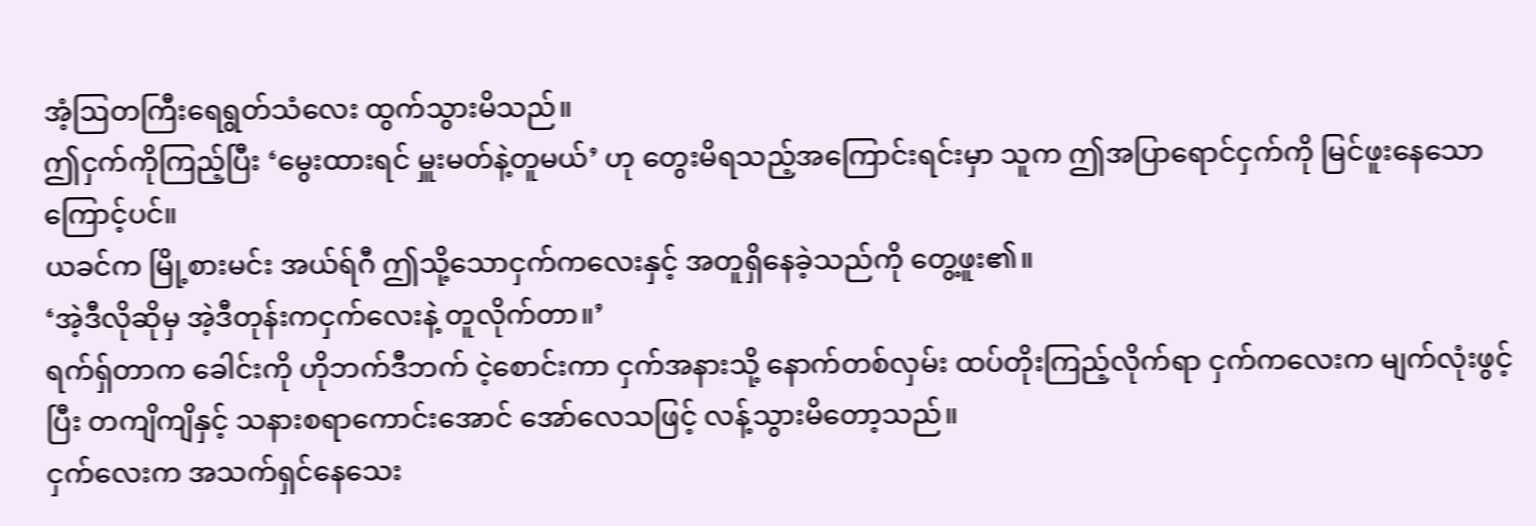အံ့ဩတကြီးရေရွတ်သံလေး ထွက်သွားမိသည်။
ဤငှက်ကိုကြည့်ပြီး ‘မွေးထားရင် မှူးမတ်နဲ့တူမယ်’ ဟု တွေးမိရသည့်အကြောင်းရင်းမှာ သူက ဤအပြာရောင်ငှက်ကို မြင်ဖူးနေသောကြောင့်ပင်။
ယခင်က မြို့စားမင်း အယ်ရ်ဂီ ဤသို့သောငှက်ကလေးနှင့် အတူရှိနေခဲ့သည်ကို တွေ့ဖူး၏။
‘အဲ့ဒီလိုဆိုမှ အဲ့ဒီတုန်းကငှက်လေးနဲ့ တူလိုက်တာ။’
ရက်ရှ်တာက ခေါင်းကို ဟိုဘက်ဒီဘက် ငဲ့စောင်းကာ ငှက်အနားသို့ နောက်တစ်လှမ်း ထပ်တိုးကြည့်လိုက်ရာ ငှက်ကလေးက မျက်လုံးဖွင့်ပြီး တကျိကျိနှင့် သနားစရာကောင်းအောင် အော်လေသဖြင့် လန့်သွားမိတော့သည်။
ငှက်လေးက အသက်ရှင်နေသေး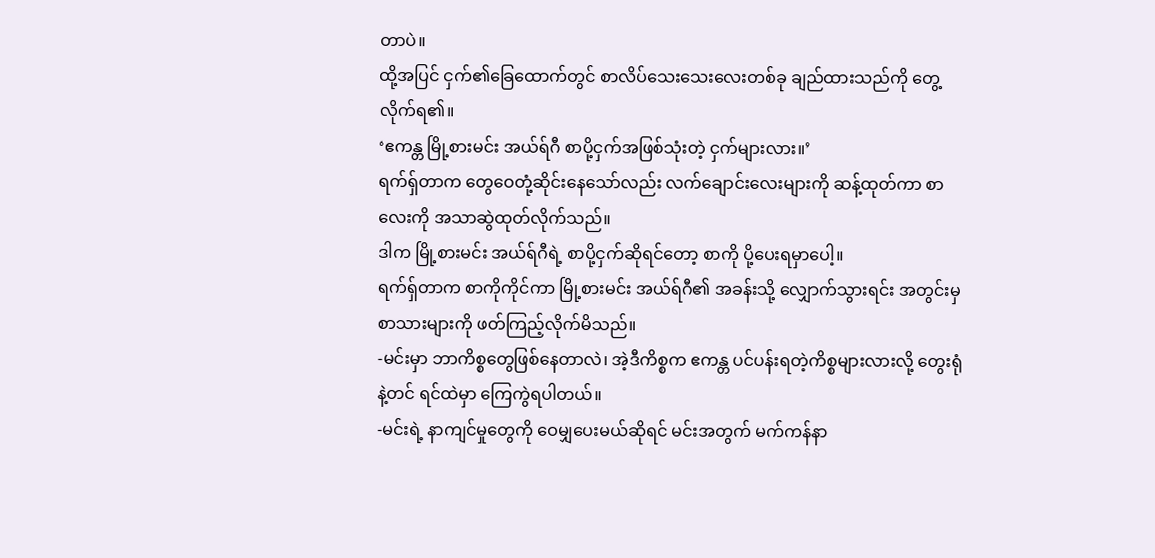တာပဲ။
ထို့အပြင် ငှက်၏ခြေထောက်တွင် စာလိပ်သေးသေးလေးတစ်ခု ချည်ထားသည်ကို တွေ့လိုက်ရ၏။
‘ဧကန္တ မြို့စားမင်း အယ်ရ်ဂီ စာပို့ငှက်အဖြစ်သုံးတဲ့ ငှက်များလား။’
ရက်ရှ်တာက တွေဝေတုံ့ဆိုင်းနေသော်လည်း လက်ချောင်းလေးများကို ဆန့်ထုတ်ကာ စာလေးကို အသာဆွဲထုတ်လိုက်သည်။
ဒါက မြို့စားမင်း အယ်ရ်ဂီရဲ့ စာပို့ငှက်ဆိုရင်တော့ စာကို ပို့ပေးရမှာပေါ့။
ရက်ရှ်တာက စာကိုကိုင်ကာ မြို့စားမင်း အယ်ရ်ဂီ၏ အခန်းသို့ လျှောက်သွားရင်း အတွင်းမှ စာသားများကို ဖတ်ကြည့်လိုက်မိသည်။
-မင်းမှာ ဘာကိစ္စတွေဖြစ်နေတာလဲ၊ အဲ့ဒီကိစ္စက ဧကန္တ ပင်ပန်းရတဲ့ကိစ္စများလားလို့ တွေးရုံနဲ့တင် ရင်ထဲမှာ ကြေကွဲရပါတယ်။
-မင်းရဲ့ နာကျင်မှုတွေကို ဝေမျှပေးမယ်ဆိုရင် မင်းအတွက် မက်ကန်နာ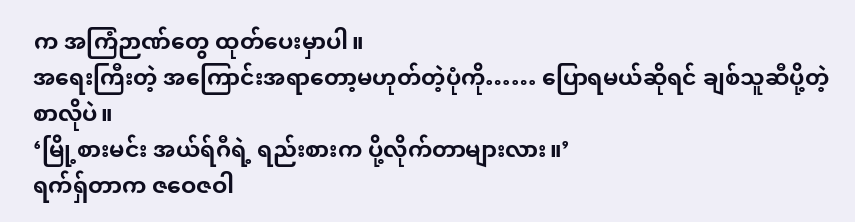က အကြံဉာဏ်တွေ ထုတ်ပေးမှာပါ။
အရေးကြီးတဲ့ အကြောင်းအရာတော့မဟုတ်တဲ့ပုံကို…… ပြောရမယ်ဆိုရင် ချစ်သူဆီပို့တဲ့စာလိုပဲ။
‘မြို့စားမင်း အယ်ရ်ဂီရဲ့ ရည်းစားက ပို့လိုက်တာများလား။’
ရက်ရှ်တာက ဇဝေဇဝါ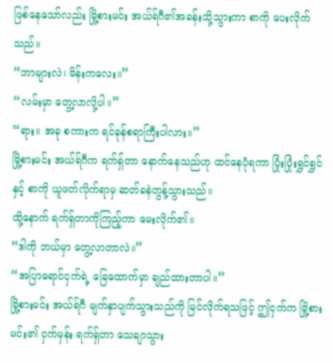ဖြစ်နေသော်လည်း မြို့စားမင်း အယ်ရ်ဂီ၏အခန်းသို့သွားကာ စာကို ပေးလိုက်သည်။
“ဘာများလဲ၊ မိန်းကလေး။”
“လမ်းမှာ တွေ့လာလို့ပါ။”
“ရား။ အခု စကားက ရင်ခုန်စရာကြီးပါလား။”
မြို့စားမင်း အယ်ရ်ဂီက ရက်ရှ်တာ နောက်နေသည်ဟု ထင်နေပုံရကာ ပြုံးပြုံးရွှင်ရွှင်နှင့် စာကို ယူဖတ်လိုက်ရာမှ ဆတ်ခနဲတွန့်သွားသည်။
ထို့နောက် ရက်ရှ်တာကိုကြည့်ကာ မေးလိုက်၏။
“ဒါကို ဘယ်မှာ တွေ့လာတာလဲ။”
“အပြာရောင်ငှက်ရဲ့ ခြေထောက်မှာ ချည်ထားတာပါ။”
မြို့စားမင်း အယ်ရ်ဂီ မျက်နှာပျက်သွားသည်ကို မြင်လိုက်ရသဖြင့် ဤငှက်က မြို့စားမင်း၏ ငှက်မှန်း ရက်ရှ်တာ သေချာသွား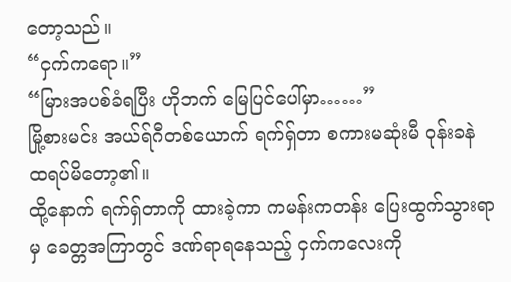တော့သည်။
“ငှက်ကရော။”
“မြားအပစ်ခံရပြီး ဟိုဘက် မြေပြင်ပေါ်မှာ……”
မြို့စားမင်း အယ်ရ်ဂီတစ်ယောက် ရက်ရှ်တာ စကားမဆုံးမီ ဝုန်းခနဲ ထရပ်မိတော့၏။
ထို့နောက် ရက်ရှ်တာကို ထားခဲ့ကာ ကမန်းကတန်း ပြေးထွက်သွားရာမှ ခေတ္တအကြာတွင် ဒဏ်ရာရနေသည့် ငှက်ကလေးကို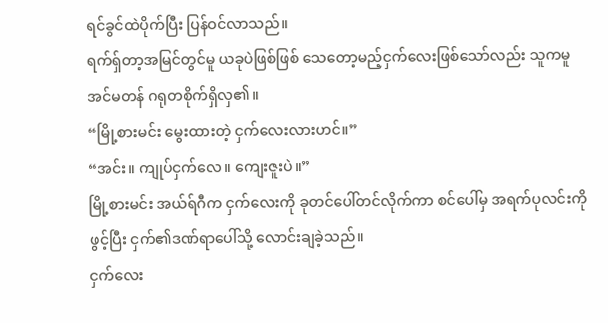ရင်ခွင်ထဲပိုက်ပြီး ပြန်ဝင်လာသည်။
ရက်ရှ်တာ့အမြင်တွင်မူ ယခုပဲဖြစ်ဖြစ် သေတော့မည့်ငှက်လေးဖြစ်သော်လည်း သူကမူ အင်မတန် ဂရုတစိုက်ရှိလှ၏။
“မြို့စားမင်း မွေးထားတဲ့ ငှက်လေးလားဟင်။”
“အင်း။ ကျုပ်ငှက်လေ။ ကျေးဇူးပဲ။”
မြို့စားမင်း အယ်ရ်ဂီက ငှက်လေးကို ခုတင်ပေါ်တင်လိုက်ကာ စင်ပေါ်မှ အရက်ပုလင်းကိုဖွင့်ပြီး ငှက်၏ဒဏ်ရာပေါ်သို့ လောင်းချခဲ့သည်။
ငှက်လေး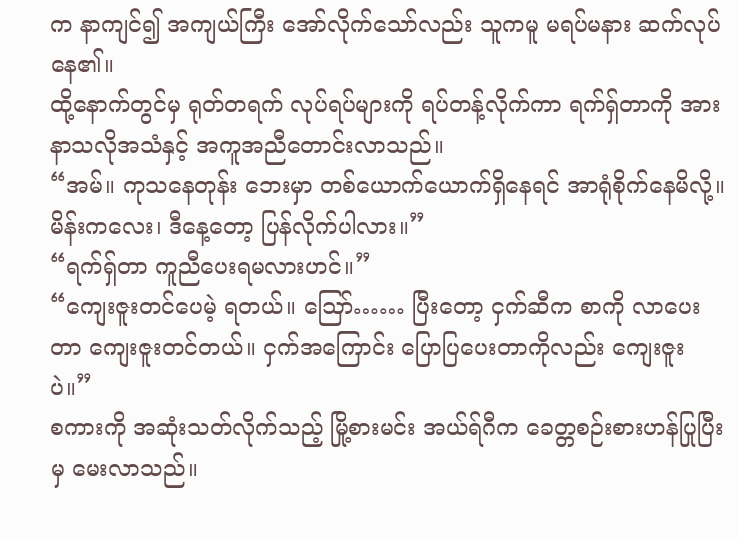က နာကျင်၍ အကျယ်ကြီး အော်လိုက်သော်လည်း သူကမူ မရပ်မနား ဆက်လုပ်နေ၏။
ထို့နောက်တွင်မှ ရုတ်တရက် လုပ်ရပ်များကို ရပ်တန့်လိုက်ကာ ရက်ရှ်တာကို အားနာသလိုအသံနှင့် အကူအညီတောင်းလာသည်။
“အမ်။ ကုသနေတုန်း ဘေးမှာ တစ်ယောက်ယောက်ရှိနေရင် အာရုံစိုက်နေမိလို့။ မိန်းကလေး၊ ဒီနေ့တော့ ပြန်လိုက်ပါလား။”
“ရက်ရှ်တာ ကူညီပေးရမလားဟင်။”
“ကျေးဇူးတင်ပေမဲ့ ရတယ်။ ဪ…… ပြီးတော့ ငှက်ဆီက စာကို လာပေးတာ ကျေးဇူးတင်တယ်။ ငှက်အကြောင်း ပြောပြပေးတာကိုလည်း ကျေးဇူးပဲ။”
စကားကို အဆုံးသတ်လိုက်သည့် မြို့စားမင်း အယ်ရ်ဂီက ခေတ္တစဉ်းစားဟန်ပြုပြီးမှ မေးလာသည်။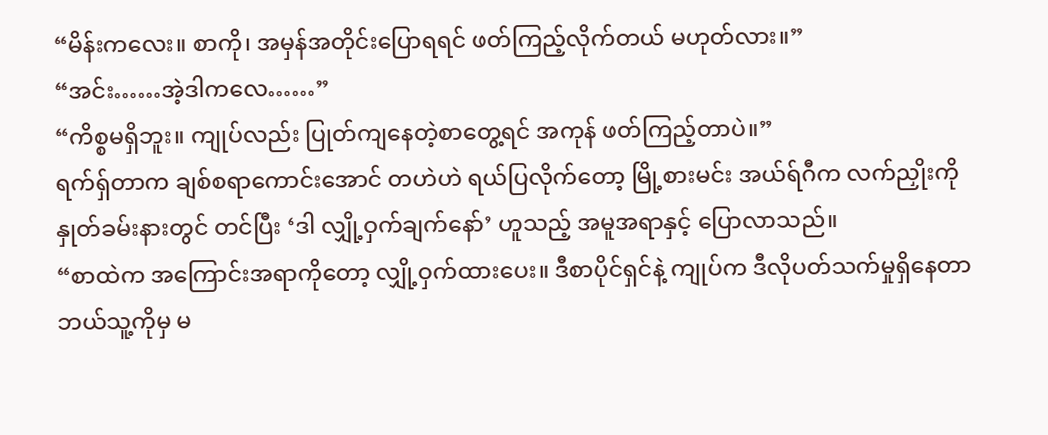“မိန်းကလေး။ စာကို၊ အမှန်အတိုင်းပြောရရင် ဖတ်ကြည့်လိုက်တယ် မဟုတ်လား။”
“အင်း……အဲ့ဒါကလေ……”
“ကိစ္စမရှိဘူး။ ကျုပ်လည်း ပြုတ်ကျနေတဲ့စာတွေ့ရင် အကုန် ဖတ်ကြည့်တာပဲ။”
ရက်ရှ်တာက ချစ်စရာကောင်းအောင် တဟဲဟဲ ရယ်ပြလိုက်တော့ မြို့စားမင်း အယ်ရ်ဂီက လက်ညှိုးကို နှုတ်ခမ်းနားတွင် တင်ပြီး ‘ဒါ လျှို့ဝှက်ချက်နော်’ ဟူသည့် အမူအရာနှင့် ပြောလာသည်။
“စာထဲက အကြောင်းအရာကိုတော့ လျှို့ဝှက်ထားပေး။ ဒီစာပိုင်ရှင်နဲ့ ကျုပ်က ဒီလိုပတ်သက်မှုရှိနေတာ ဘယ်သူ့ကိုမှ မ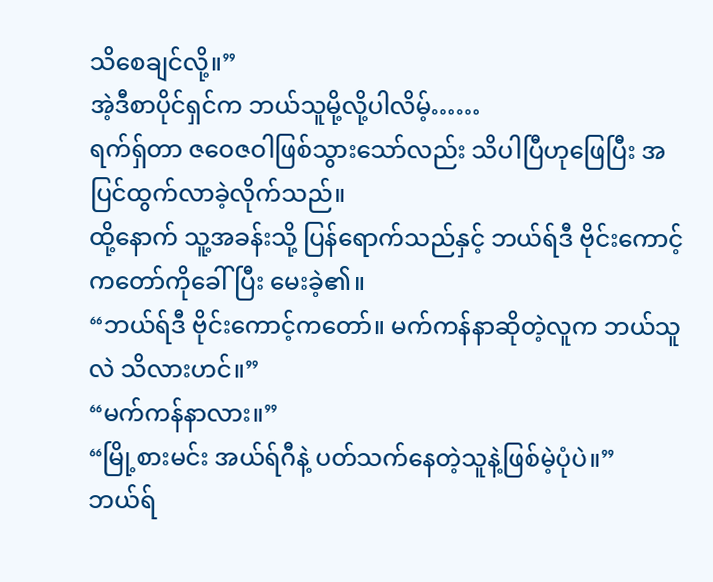သိစေချင်လို့။”
အဲ့ဒီစာပိုင်ရှင်က ဘယ်သူမို့လို့ပါလိမ့်……
ရက်ရှ်တာ ဇဝေဇဝါဖြစ်သွားသော်လည်း သိပါပြီဟုဖြေပြီး အပြင်ထွက်လာခဲ့လိုက်သည်။
ထို့နောက် သူ့အခန်းသို့ ပြန်ရောက်သည်နှင့် ဘယ်ရ်ဒီ ဗိုင်းကောင့်ကတော်ကိုခေါ်ပြီး မေးခဲ့၏။
“ဘယ်ရ်ဒီ ဗိုင်းကောင့်ကတော်။ မက်ကန်နာဆိုတဲ့လူက ဘယ်သူလဲ သိလားဟင်။”
“မက်ကန်နာလား။”
“မြို့စားမင်း အယ်ရ်ဂီနဲ့ ပတ်သက်နေတဲ့သူနဲ့ဖြစ်မဲ့ပုံပဲ။”
ဘယ်ရ်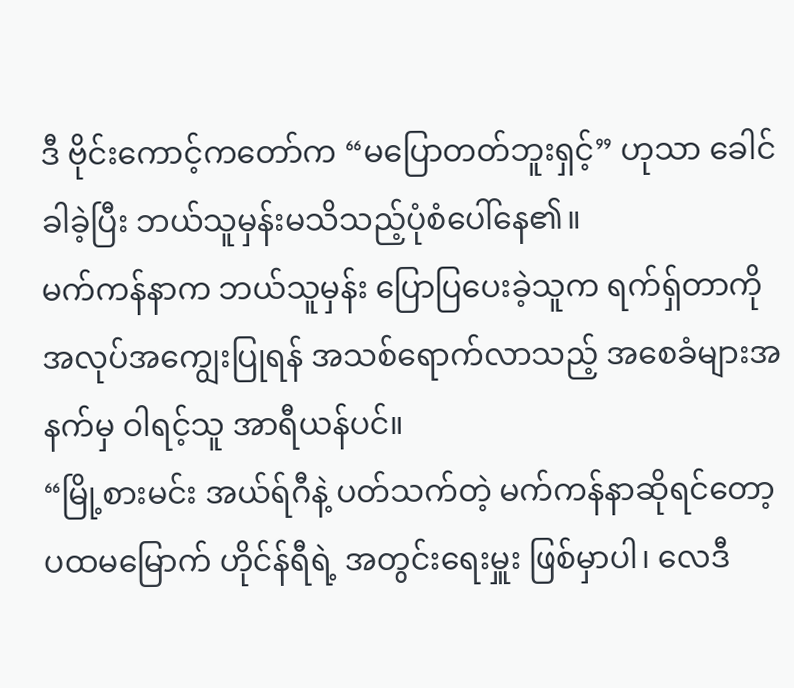ဒီ ဗိုင်းကောင့်ကတော်က “မပြောတတ်ဘူးရှင့်” ဟုသာ ခေါင်ခါခဲ့ပြီး ဘယ်သူမှန်းမသိသည့်ပုံစံပေါ်နေ၏။
မက်ကန်နာက ဘယ်သူမှန်း ပြောပြပေးခဲ့သူက ရက်ရှ်တာကို အလုပ်အကျွေးပြုရန် အသစ်ရောက်လာသည့် အစေခံများအနက်မှ ဝါရင့်သူ အာရီယန်ပင်။
“မြို့စားမင်း အယ်ရ်ဂီနဲ့ ပတ်သက်တဲ့ မက်ကန်နာဆိုရင်တော့ ပထမမြောက် ဟိုင်န်ရီရဲ့ အတွင်းရေးမှူး ဖြစ်မှာပါ၊ လေဒီ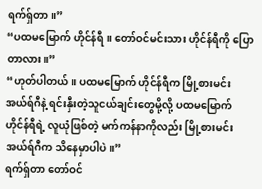ရက်ရှ်တာ။”
“ပထမမြောက် ဟိုင်န်ရီ။ တော်ဝင်မင်းသား ဟိုင်န်ရီကို ပြောတာလား။”
“ဟုတ်ပါတယ်။ ပထမမြောက် ဟိုင်န်ရီက မြို့စားမင်း အယ်ရ်ဂီနဲ့ ရင်းနှီးတဲ့သူငယ်ချင်းတွေမို့လို့ ပထမမြောက် ဟိုင်န်ရီရဲ့ လူယုံဖြစ်တဲ့ မက်ကန်နာကိုလည်း မြို့စားမင်း အယ်ရ်ဂီက သိနေမှာပါပဲ။”
ရက်ရှ်တာ တော်ဝင်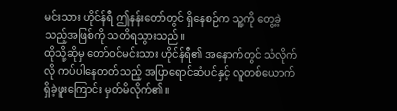မင်းသား ဟိုင်န်ရီ ဤနန်းတော်တွင် ရှိနေစဉ်က သူ့ကို တွေ့ခဲ့သည့်အဖြစ်ကို သတိရသွားသည်။
ထိုသို့ဆိုမှ တော်ဝင်မင်းသား ဟိုင်န်ရီ၏ အနောက်တွင် သံလိုက်လို ကပ်ပါနေတတ်သည့် အပြာရောင်ဆံပင်နှင့် လူတစ်ယောက် ရှိခဲ့ဖူးကြောင်း မှတ်မိလိုက်၏။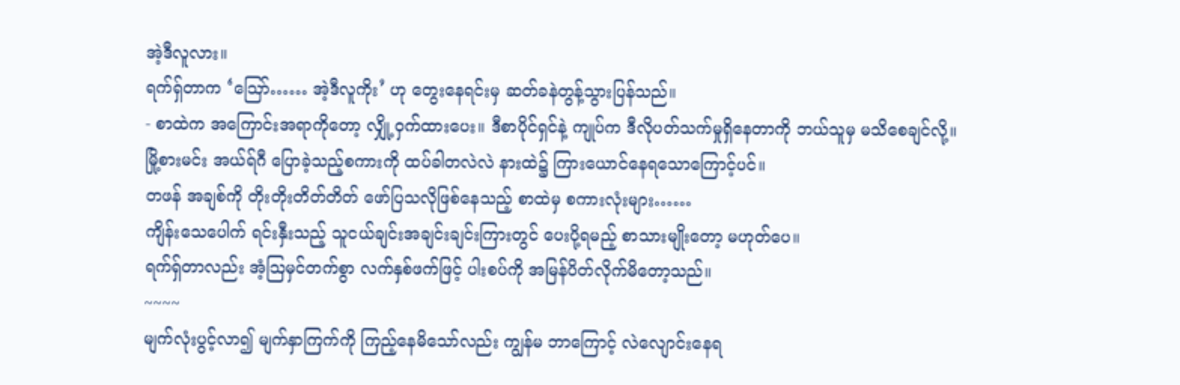အဲ့ဒီလူလား။
ရက်ရှ်တာက ‘ဪ…… အဲ့ဒီလူကိုး’ ဟု တွေးနေရင်းမှ ဆတ်ခနဲတွန့်သွားပြန်သည်။
- စာထဲက အကြောင်းအရာကိုတော့ လျှို့ဝှက်ထားပေး။ ဒီစာပိုင်ရှင်နဲ့ ကျုပ်က ဒီလိုပတ်သက်မှုရှိနေတာကို ဘယ်သူမှ မသိစေချင်လို့။
မြို့စားမင်း အယ်ရ်ဂီ ပြောခဲ့သည့်စကားကို ထပ်ခါတလဲလဲ နားထဲ၌ ကြားယောင်နေရသောကြောင့်ပင်။
တဖန် အချစ်ကို တိုးတိုးတိတ်တိတ် ဖော်ပြသလိုဖြစ်နေသည့် စာထဲမှ စကားလုံးများ……
ကျိန်းသေပေါက် ရင်းနှီးသည့် သူငယ်ချင်းအချင်းချင်းကြားတွင် ပေးပို့ရမည့် စာသားမျိုးတော့ မဟုတ်ပေ။
ရက်ရှ်တာလည်း အံ့ဩမှင်တက်စွာ လက်နှစ်ဖက်ဖြင့် ပါးစပ်ကို အမြန်ပိတ်လိုက်မိတော့သည်။
~~~~
မျက်လုံးပွင့်လာ၍ မျက်နှာကြက်ကို ကြည့်နေမိသော်လည်း ကျွန်မ ဘာကြောင့် လဲလျောင်းနေရ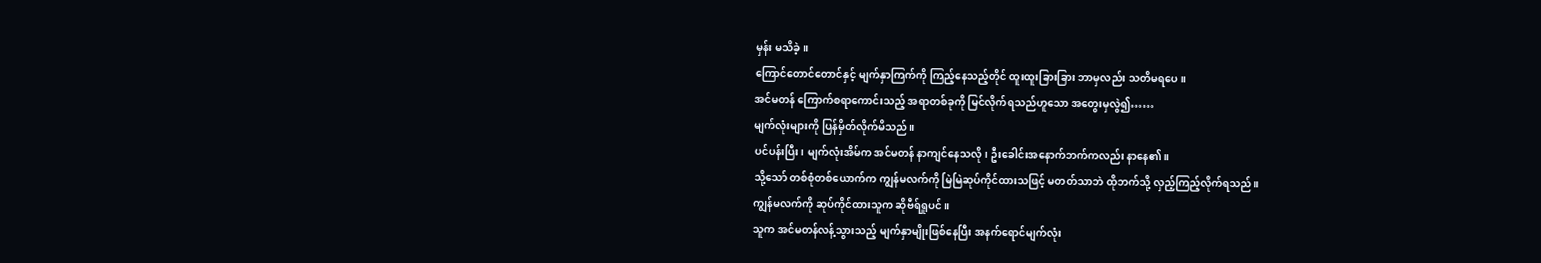မှန်း မသိခဲ့။
ကြောင်တောင်တောင်နှင့် မျက်နှာကြက်ကို ကြည့်နေသည့်တိုင် ထူးထူးခြားခြား ဘာမှလည်း သတိမရပေ။
အင်မတန် ကြောက်စရာကောင်းသည့် အရာတစ်ခုကို မြင်လိုက်ရသည်ဟူသော အတွေးမှလွဲ၍……
မျက်လုံးများကို ပြန်မှိတ်လိုက်မိသည်။
ပင်ပန်းပြီး၊ မျက်လုံးအိမ်က အင်မတန် နာကျင်နေသလို၊ ဦးခေါင်းအနောက်ဘက်ကလည်း နာနေ၏။
သို့သော် တစ်စုံတစ်ယောက်က ကျွန်မလက်ကို မြဲမြဲဆုပ်ကိုင်ထားသဖြင့် မတတ်သာဘဲ ထိုဘက်သို့ လှည့်ကြည့်လိုက်ရသည်။
ကျွန်မလက်ကို ဆုပ်ကိုင်ထားသူက ဆိုဗီရ်ရှုပင်။
သူက အင်မတန်လန့်သွားသည့် မျက်နှာမျိုးဖြစ်နေပြီး အနက်ရောင်မျက်လုံး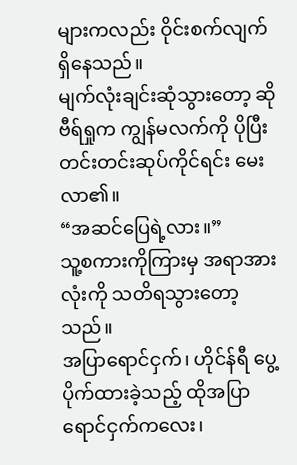များကလည်း ဝိုင်းစက်လျက်ရှိနေသည်။
မျက်လုံးချင်းဆုံသွားတော့ ဆိုဗီရ်ရှုက ကျွန်မလက်ကို ပိုပြီး တင်းတင်းဆုပ်ကိုင်ရင်း မေးလာ၏။
“အဆင်ပြေရဲ့လား။”
သူ့စကားကိုကြားမှ အရာအားလုံးကို သတိရသွားတော့သည်။
အပြာရောင်ငှက်၊ ဟိုင်န်ရီ ပွေ့ပိုက်ထားခဲ့သည့် ထိုအပြာရောင်ငှက်ကလေး၊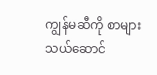ကျွန်မဆီကို စာများ သယ်ဆောင်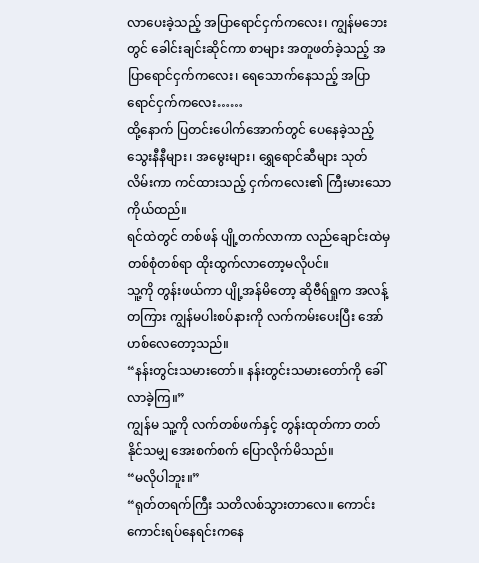လာပေးခဲ့သည့် အပြာရောင်ငှက်ကလေး၊ ကျွန်မဘေးတွင် ခေါင်းချင်းဆိုင်ကာ စာများ အတူဖတ်ခဲ့သည့် အပြာရောင်ငှက်ကလေး၊ ရေသောက်နေသည့် အပြာရောင်ငှက်ကလေး……
ထို့နောက် ပြတင်းပေါက်အောက်တွင် ပေနေခဲ့သည့် သွေးနီနီများ၊ အမွေးများ၊ ရွှေရောင်ဆီများ သုတ်လိမ်းကာ ကင်ထားသည့် ငှက်ကလေး၏ ကြီးမားသောကိုယ်ထည်။
ရင်ထဲတွင် တစ်ဖန် ပျို့တက်လာကာ လည်ချောင်းထဲမှ တစ်စုံတစ်ရာ ထိုးထွက်လာတော့မလိုပင်။
သူ့ကို တွန်းဖယ်ကာ ပျို့အန်မိတော့ ဆိုဗီရ်ရှုက အလန့်တကြား ကျွန်မပါးစပ်နားကို လက်ကမ်းပေးပြီး အော်ဟစ်လေတော့သည်။
“နန်းတွင်းသမားတော်။ နန်းတွင်းသမားတော်ကို ခေါ်လာခဲ့ကြ။”
ကျွန်မ သူ့ကို လက်တစ်ဖက်နှင့် တွန်းထုတ်ကာ တတ်နိုင်သမျှ အေးစက်စက် ပြောလိုက်မိသည်။
“မလိုပါဘူး။”
“ရုတ်တရက်ကြီး သတိလစ်သွားတာလေ။ ကောင်းကောင်းရပ်နေရင်းကနေ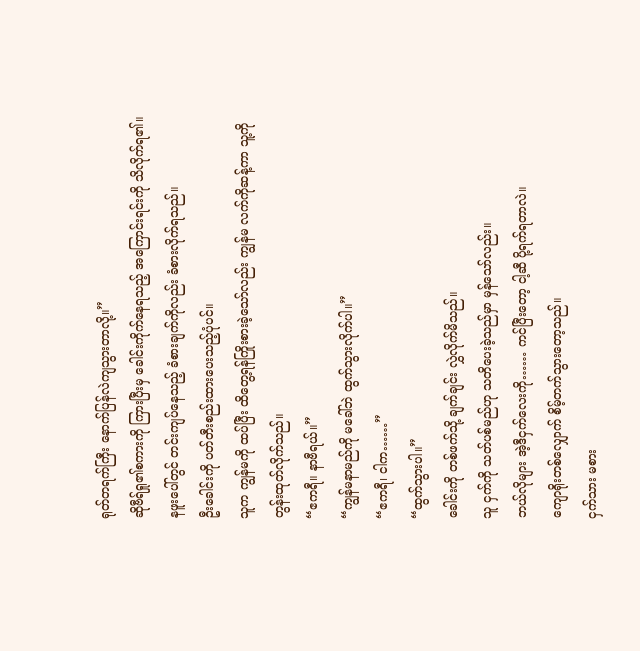ရုတ်တရက်ကြီး နောက်ပြန်လဲကျသွားတာလို့။”
ဆိုဗီရ်ရှု၏စကားကို ကြားပြီးမှ ခေါင်းကိုက်နေရသည့် အကြောင်းရင်းကို သိလိုက်ရ၏။
နဖူးပေါ်တွင် တင်းကျပ်နေသည့် ခံစားချက်ကိုလည်း ခံစားလိုက်ရသည်။
ဦးခေါင်းကို ပတ်တီးစည်းထားပေးသည့်ပုံပင်။
သူက ကျွန်မကို ထပ်ပြီး ထိတွေ့ရန်ကြိုးစားခဲ့သော်လည်း ကျွန်မ လက်ကိုဆန့်ကာ သူ့ကို တွန်းထုတ်လိုက်သည်။
“ဧကရီ။ နာဗီရယ်။”
“ကျွန်မနာမည်ကို မခေါ်ဘဲ ထွက်သွားလိုက်ပါ။”
“ဧကရီ၊ ငါက……”
“ထွက်သွားပါ။”
ခေါင်းကို တစ်ဖက်သို့ ချက်ချင်း လွှဲလိုက်မိသည်။
သူ ငှက်ကို သတ်ပစ်မည်ဟု သတိပေးခဲ့သည်မှာ မှန်သော်လည်း။
ဘယ်လိုများ အဲ့ဒီငှက်လေးကို…… ကင်ပြီးတော့ ငါ့ဆီ ပို့ရက်ရတာလဲ။
ကျောရိုးတစ်လျှောက် စိမ့်တက်သွားတော့သည်။
ငှက်သား မစား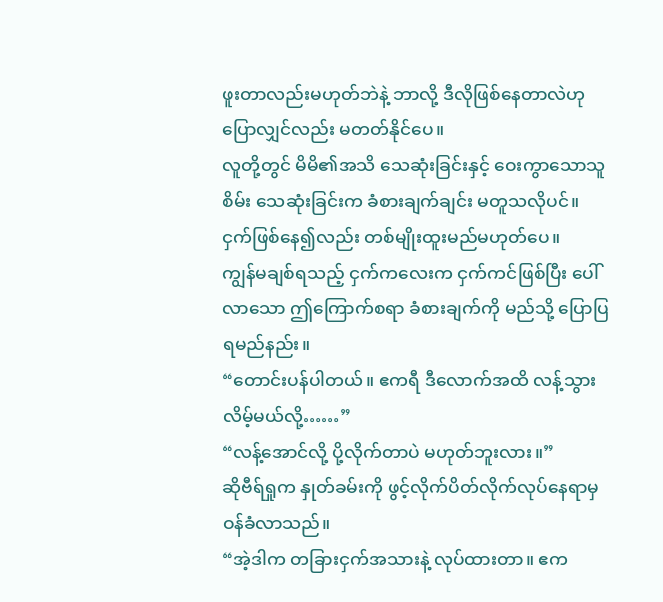ဖူးတာလည်းမဟုတ်ဘဲနဲ့ ဘာလို့ ဒီလိုဖြစ်နေတာလဲဟု ပြောလျှင်လည်း မတတ်နိုင်ပေ။
လူတို့တွင် မိမိ၏အသိ သေဆုံးခြင်းနှင့် ဝေးကွာသောသူစိမ်း သေဆုံးခြင်းက ခံစားချက်ချင်း မတူသလိုပင်။
ငှက်ဖြစ်နေ၍လည်း တစ်မျိုးထူးမည်မဟုတ်ပေ။
ကျွန်မချစ်ရသည့် ငှက်ကလေးက ငှက်ကင်ဖြစ်ပြီး ပေါ်လာသော ဤကြောက်စရာ ခံစားချက်ကို မည်သို့ ပြောပြရမည်နည်း။
“တောင်းပန်ပါတယ်။ ဧကရီ ဒီလောက်အထိ လန့်သွားလိမ့်မယ်လို့……”
“လန့်အောင်လို့ ပို့လိုက်တာပဲ မဟုတ်ဘူးလား။”
ဆိုဗီရ်ရှုက နှုတ်ခမ်းကို ဖွင့်လိုက်ပိတ်လိုက်လုပ်နေရာမှ ဝန်ခံလာသည်။
“အဲ့ဒါက တခြားငှက်အသားနဲ့ လုပ်ထားတာ။ ဧက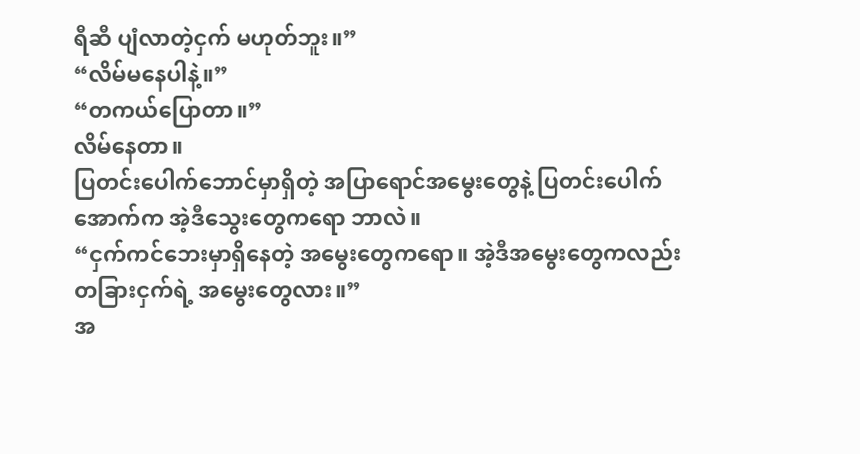ရီဆီ ပျံလာတဲ့ငှက် မဟုတ်ဘူး။”
“လိမ်မနေပါနဲ့။”
“တကယ်ပြောတာ။”
လိမ်နေတာ။
ပြတင်းပေါက်ဘောင်မှာရှိတဲ့ အပြာရောင်အမွေးတွေနဲ့ ပြတင်းပေါက်အောက်က အဲ့ဒီသွေးတွေကရော ဘာလဲ။
“ငှက်ကင်ဘေးမှာရှိနေတဲ့ အမွေးတွေကရော။ အဲ့ဒီအမွေးတွေကလည်း တခြားငှက်ရဲ့ အမွေးတွေလား။”
အ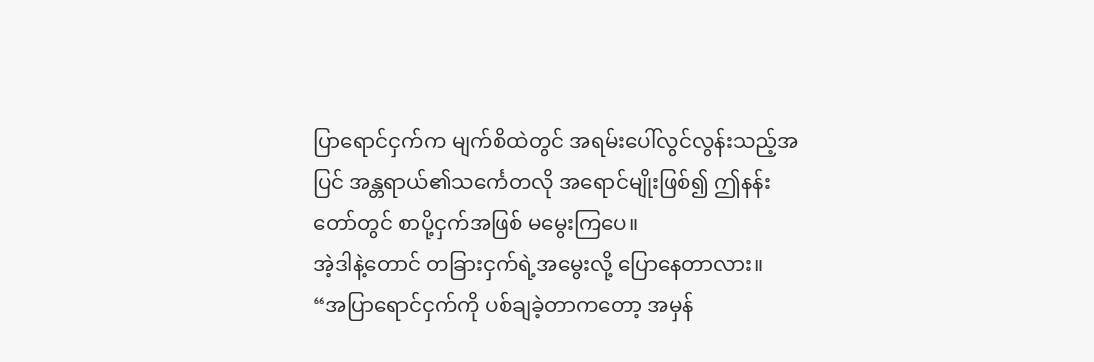ပြာရောင်ငှက်က မျက်စိထဲတွင် အရမ်းပေါ်လွင်လွန်းသည့်အပြင် အန္တရာယ်၏သင်္ကေတလို အရောင်မျိုးဖြစ်၍ ဤနန်းတော်တွင် စာပို့ငှက်အဖြစ် မမွေးကြပေ။
အဲ့ဒါနဲ့တောင် တခြားငှက်ရဲ့အမွေးလို့ ပြောနေတာလား။
“အပြာရောင်ငှက်ကို ပစ်ချခဲ့တာကတော့ အမှန်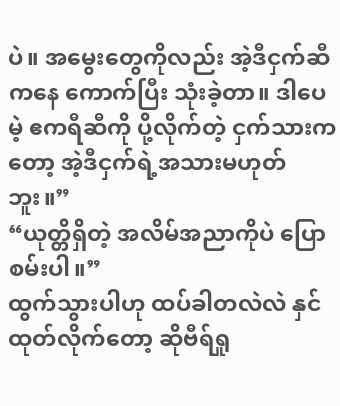ပဲ။ အမွေးတွေကိုလည်း အဲ့ဒီငှက်ဆီကနေ ကောက်ပြီး သုံးခဲ့တာ။ ဒါပေမဲ့ ဧကရီဆီကို ပို့လိုက်တဲ့ ငှက်သားကတော့ အဲ့ဒီငှက်ရဲ့အသားမဟုတ်ဘူး။”
“ယုတ္တိရှိတဲ့ အလိမ်အညာကိုပဲ ပြောစမ်းပါ။”
ထွက်သွားပါဟု ထပ်ခါတလဲလဲ နှင်ထုတ်လိုက်တော့ ဆိုဗီရ်ရှု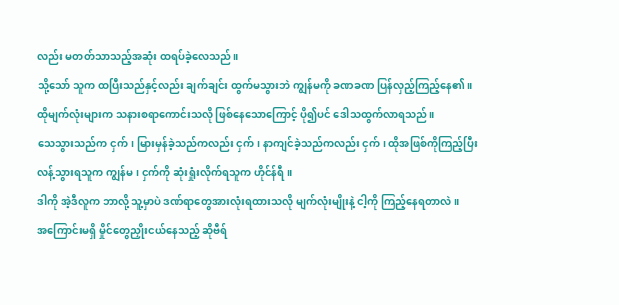လည်း မတတ်သာသည့်အဆုံး ထရပ်ခဲ့လေသည်။
သို့သော် သူက ထပြီးသည်နှင့်လည်း ချက်ချင်း ထွက်မသွားဘဲ ကျွန်မကို ခဏခဏ ပြန်လှည့်ကြည့်နေ၏။
ထိုမျက်လုံးများက သနားစရာကောင်းသလို ဖြစ်နေသောကြောင့် ပို၍ပင် ဒေါသထွက်လာရသည်။
သေသွားသည်က ငှက်၊ မြားမှန်ခဲ့သည်ကလည်း ငှက်၊ နာကျင်ခဲ့သည်ကလည်း ငှက်၊ ထိုအဖြစ်ကိုကြည့်ပြီး လန့်သွားရသူက ကျွန်မ၊ ငှက်ကို ဆုံးရှုံးလိုက်ရသူက ဟိုင်န်ရီ။
ဒါကို အဲ့ဒီလူက ဘာလို့ သူ့မှာပဲ ဒဏ်ရာတွေအားလုံးရထားသလို မျက်လုံးမျိုးနဲ့ ငါ့ကို ကြည့်နေရတာလဲ။
အကြောင်းမရှိ မှိုင်တွေညှိုးငယ်နေသည့် ဆိုဗီရ်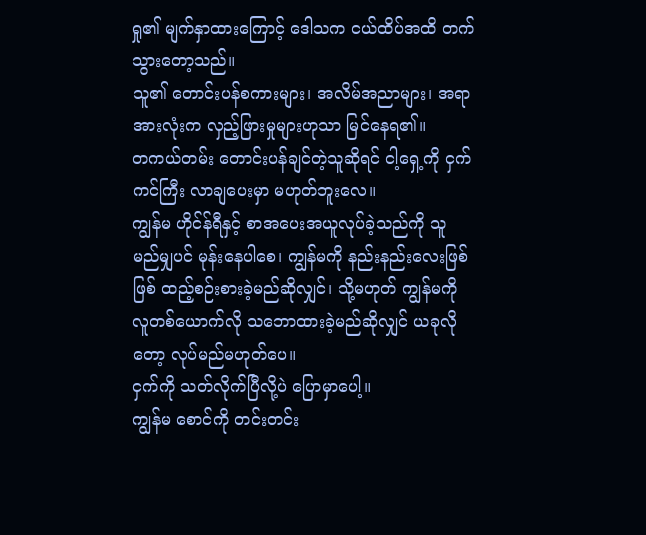ရှု၏ မျက်နှာထားကြောင့် ဒေါသက ငယ်ထိပ်အထိ တက်သွားတော့သည်။
သူ၏ တောင်းပန်စကားများ၊ အလိမ်အညာများ၊ အရာအားလုံးက လှည့်ဖြားမှုများဟုသာ မြင်နေရ၏။
တကယ်တမ်း တောင်းပန်ချင်တဲ့သူဆိုရင် ငါ့ရှေ့ကို ငှက်ကင်ကြီး လာချပေးမှာ မဟုတ်ဘူးလေ။
ကျွန်မ ဟိုင်န်ရီနှင့် စာအပေးအယူလုပ်ခဲ့သည်ကို သူ မည်မျှပင် မုန်းနေပါစေ၊ ကျွန်မကို နည်းနည်းလေးဖြစ်ဖြစ် ထည့်စဉ်းစားခဲ့မည်ဆိုလျှင်၊ သို့မဟုတ် ကျွန်မကို လူတစ်ယောက်လို သဘောထားခဲ့မည်ဆိုလျှင် ယခုလိုတော့ လုပ်မည်မဟုတ်ပေ။
ငှက်ကို သတ်လိုက်ပြီလို့ပဲ ပြောမှာပေါ့။
ကျွန်မ စောင်ကို တင်းတင်း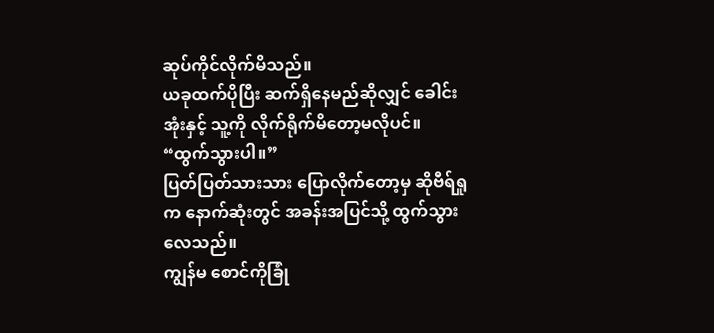ဆုပ်ကိုင်လိုက်မိသည်။
ယခုထက်ပိုပြီး ဆက်ရှိနေမည်ဆိုလျှင် ခေါင်းအုံးနှင့် သူ့ကို လိုက်ရိုက်မိတော့မလိုပင်။
“ထွက်သွားပါ။”
ပြတ်ပြတ်သားသား ပြောလိုက်တော့မှ ဆိုဗီရ်ရှုက နောက်ဆုံးတွင် အခန်းအပြင်သို့ ထွက်သွားလေသည်။
ကျွန်မ စောင်ကိုခြုံ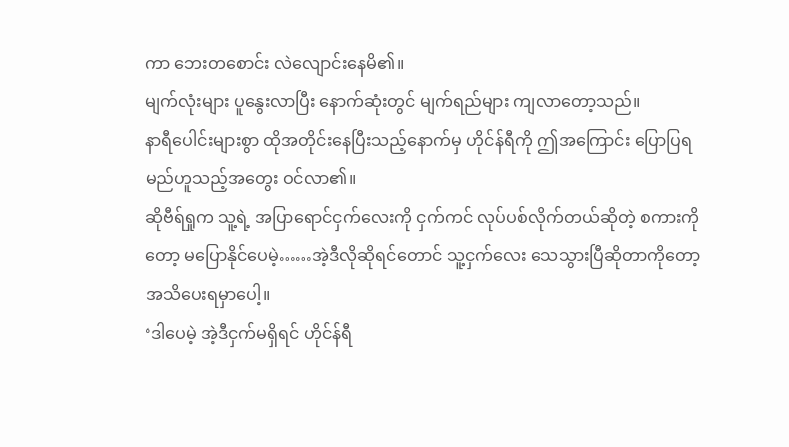ကာ ဘေးတစောင်း လဲလျောင်းနေမိ၏။
မျက်လုံးများ ပူနွေးလာပြီး နောက်ဆုံးတွင် မျက်ရည်များ ကျလာတော့သည်။
နာရီပေါင်းများစွာ ထိုအတိုင်းနေပြီးသည့်နောက်မှ ဟိုင်န်ရီကို ဤအကြောင်း ပြောပြရမည်ဟူသည့်အတွေး ဝင်လာ၏။
ဆိုဗီရ်ရှုက သူ့ရဲ့ အပြာရောင်ငှက်လေးကို ငှက်ကင် လုပ်ပစ်လိုက်တယ်ဆိုတဲ့ စကားကိုတော့ မပြောနိုင်ပေမဲ့……အဲ့ဒီလိုဆိုရင်တောင် သူ့ငှက်လေး သေသွားပြီဆိုတာကိုတော့ အသိပေးရမှာပေါ့။
‘ဒါပေမဲ့ အဲ့ဒီငှက်မရှိရင် ဟိုင်န်ရီ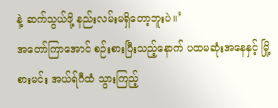နဲ့ ဆက်သွယ်ဖို့ နည်းလမ်းမရှိတော့ဘူးပဲ။’
အတော်ကြာအောင် စဉ်းစားပြီးသည့်နောက် ပထမဆုံးအနေနှင့် မြို့စားမင်း အယ်ရ်ဂီထံ သွားကြည့်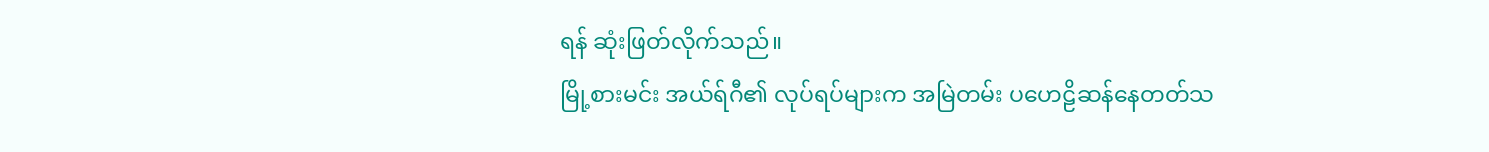ရန် ဆုံးဖြတ်လိုက်သည်။
မြို့စားမင်း အယ်ရ်ဂီ၏ လုပ်ရပ်များက အမြဲတမ်း ပဟေဠိဆန်နေတတ်သ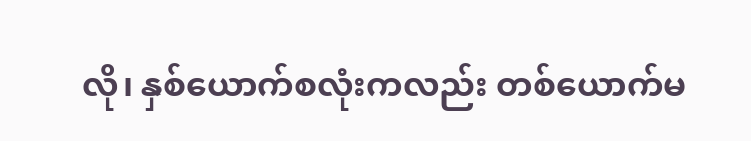လို၊ နှစ်ယောက်စလုံးကလည်း တစ်ယောက်မ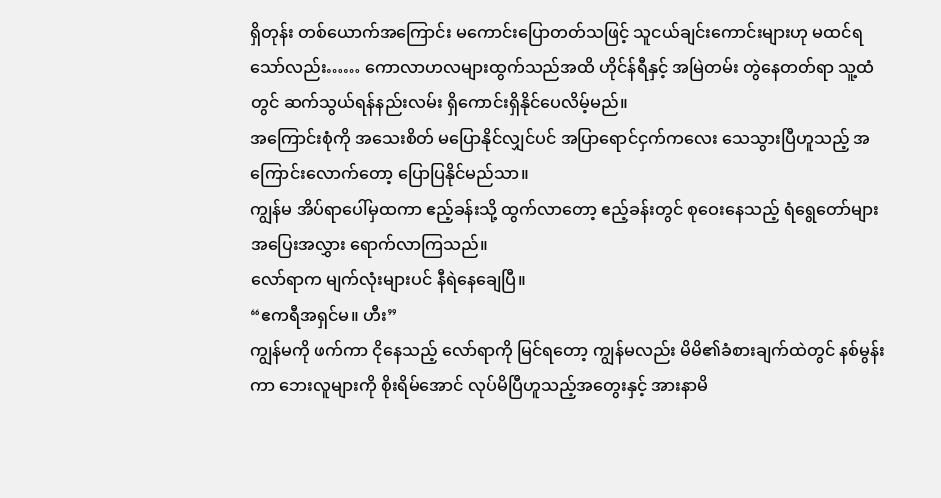ရှိတုန်း တစ်ယောက်အကြောင်း မကောင်းပြောတတ်သဖြင့် သူငယ်ချင်းကောင်းများဟု မထင်ရသော်လည်း…… ကောလာဟလများထွက်သည်အထိ ဟိုင်န်ရီနှင့် အမြဲတမ်း တွဲနေတတ်ရာ သူ့ထံတွင် ဆက်သွယ်ရန်နည်းလမ်း ရှိကောင်းရှိနိုင်ပေလိမ့်မည်။
အကြောင်းစုံကို အသေးစိတ် မပြောနိုင်လျှင်ပင် အပြာရောင်ငှက်ကလေး သေသွားပြီဟူသည့် အကြောင်းလောက်တော့ ပြောပြနိုင်မည်သာ။
ကျွန်မ အိပ်ရာပေါ်မှထကာ ဧည့်ခန်းသို့ ထွက်လာတော့ ဧည့်ခန်းတွင် စုဝေးနေသည့် ရံရွေတော်များ အပြေးအလွှား ရောက်လာကြသည်။
လော်ရာက မျက်လုံးများပင် နီရဲနေချေပြီ။
“ဧကရီအရှင်မ။ ဟီး”
ကျွန်မကို ဖက်ကာ ငိုနေသည့် လော်ရာကို မြင်ရတော့ ကျွန်မလည်း မိမိ၏ခံစားချက်ထဲတွင် နစ်မွန်းကာ ဘေးလူများကို စိုးရိမ်အောင် လုပ်မိပြီဟူသည့်အတွေးနှင့် အားနာမိ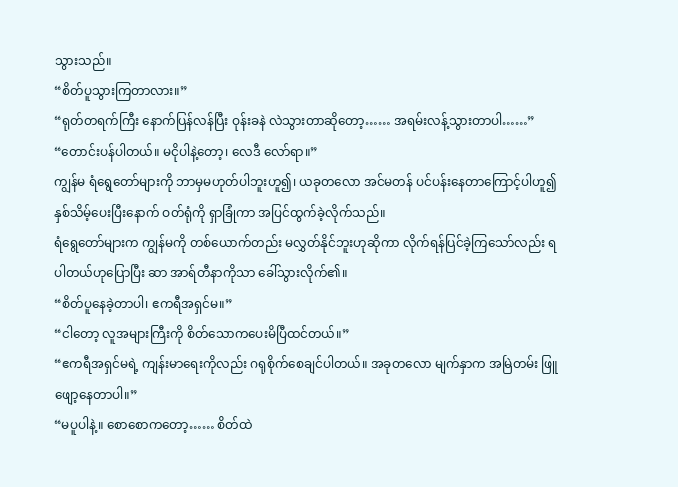သွားသည်။
“စိတ်ပူသွားကြတာလား။”
“ရုတ်တရက်ကြီး နောက်ပြန်လန်ပြီး ဝုန်းခနဲ လဲသွားတာဆိုတော့…… အရမ်းလန့်သွားတာပါ……”
“တောင်းပန်ပါတယ်။ မငိုပါနဲ့တော့၊ လေဒီ လော်ရာ။”
ကျွန်မ ရံရွေတော်များကို ဘာမှမဟုတ်ပါဘူးဟူ၍၊ ယခုတလော အင်မတန် ပင်ပန်းနေတာကြောင့်ပါဟူ၍ နှစ်သိမ့်ပေးပြီးနောက် ဝတ်ရုံကို ရှာခြုံကာ အပြင်ထွက်ခဲ့လိုက်သည်။
ရံရွေတော်များက ကျွန်မကို တစ်ယောက်တည်း မလွှတ်နိုင်ဘူးဟုဆိုကာ လိုက်ရန်ပြင်ခဲ့ကြသော်လည်း ရပါတယ်ဟုပြောပြီး ဆာ အာရ်တီနာကိုသာ ခေါ်သွားလိုက်၏။
“စိတ်ပူနေခဲ့တာပါ၊ ဧကရီအရှင်မ။”
“ငါတော့ လူအများကြီးကို စိတ်သောကပေးမိပြီထင်တယ်။”
“ဧကရီအရှင်မရဲ့ ကျန်းမာရေးကိုလည်း ဂရုစိုက်စေချင်ပါတယ်။ အခုတလော မျက်နှာက အမြဲတမ်း ဖြူဖျော့နေတာပါ။”
“မပူပါနဲ့။ စောစောကတော့…… စိတ်ထဲ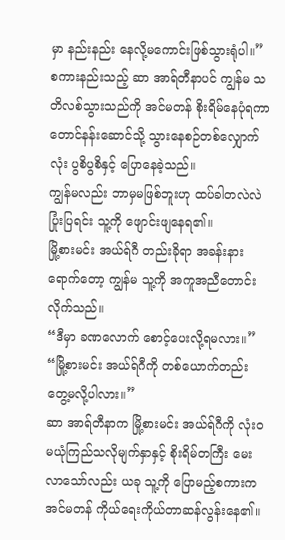မှာ နည်းနည်း နေလို့မကောင်းဖြစ်သွားရုံပါ။”
စကားနည်းသည့် ဆာ အာရ်တီနာပင် ကျွန်မ သတိလစ်သွားသည်ကို အင်မတန် စိုးရိမ်နေပုံရကာ တောင်နန်းဆောင်သို့ သွားနေစဉ်တစ်လျှောက်လုံး ပွစိပွစိနှင့် ပြောနေခဲ့သည်။
ကျွန်မလည်း ဘာမှမဖြစ်ဘူးဟု ထပ်ခါတလဲလဲ ပြုံးပြရင်း သူ့ကို ဖျောင်းဖျနေရ၏။
မြို့စားမင်း အယ်ရ်ဂီ တည်းခိုရာ အခန်းနားရောက်တော့ ကျွန်မ သူ့ကို အကူအညီတောင်းလိုက်သည်။
“ဒီမှာ ခဏလောက် စောင့်ပေးလို့ရမလား။”
“မြို့စားမင်း အယ်ရ်ဂီကို တစ်ယောက်တည်း တွေ့မလို့ပါလား။”
ဆာ အာရ်တီနာက မြို့စားမင်း အယ်ရ်ဂီကို လုံးဝ မယုံကြည်သလိုမျက်နှာနှင့် စိုးရိမ်တကြီး မေးလာသော်လည်း ယခု သူ့ကို ပြောမည့်စကားက အင်မတန် ကိုယ်ရေးကိုယ်တာဆန်လွန်းနေ၏။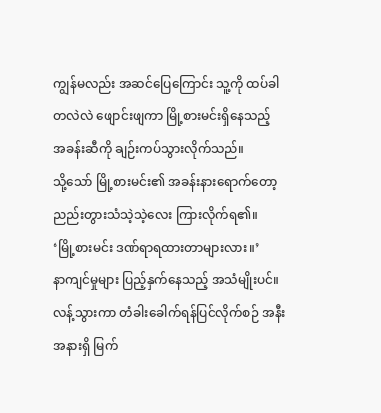ကျွန်မလည်း အဆင်ပြေကြောင်း သူ့ကို ထပ်ခါတလဲလဲ ဖျောင်းဖျကာ မြို့စားမင်းရှိနေသည့် အခန်းဆီကို ချဉ်းကပ်သွားလိုက်သည်။
သို့သော် မြို့စားမင်း၏ အခန်းနားရောက်တော့ ညည်းတွားသံသဲ့သဲ့လေး ကြားလိုက်ရ၏။
‘မြို့စားမင်း ဒဏ်ရာရထားတာများလား။’
နာကျင်မှုများ ပြည့်နှက်နေသည့် အသံမျိုးပင်။
လန့်သွားကာ တံခါးခေါက်ရန်ပြင်လိုက်စဉ် အနီးအနားရှိ မြက်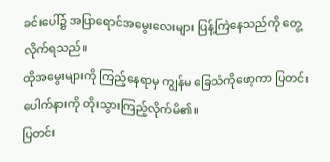ခင်းပေါ်၌ အပြာရောင်အမွေးလေးများ ပြန့်ကြဲနေသည်ကို တွေ့လိုက်ရသည်။
ထိုအမွေးများကို ကြည့်နေရာမှ ကျွန်မ ခြေသံကိုဖော့ကာ ပြတင်းပေါက်နားကို တိုးသွားကြည့်လိုက်မိ၏။
ပြတင်း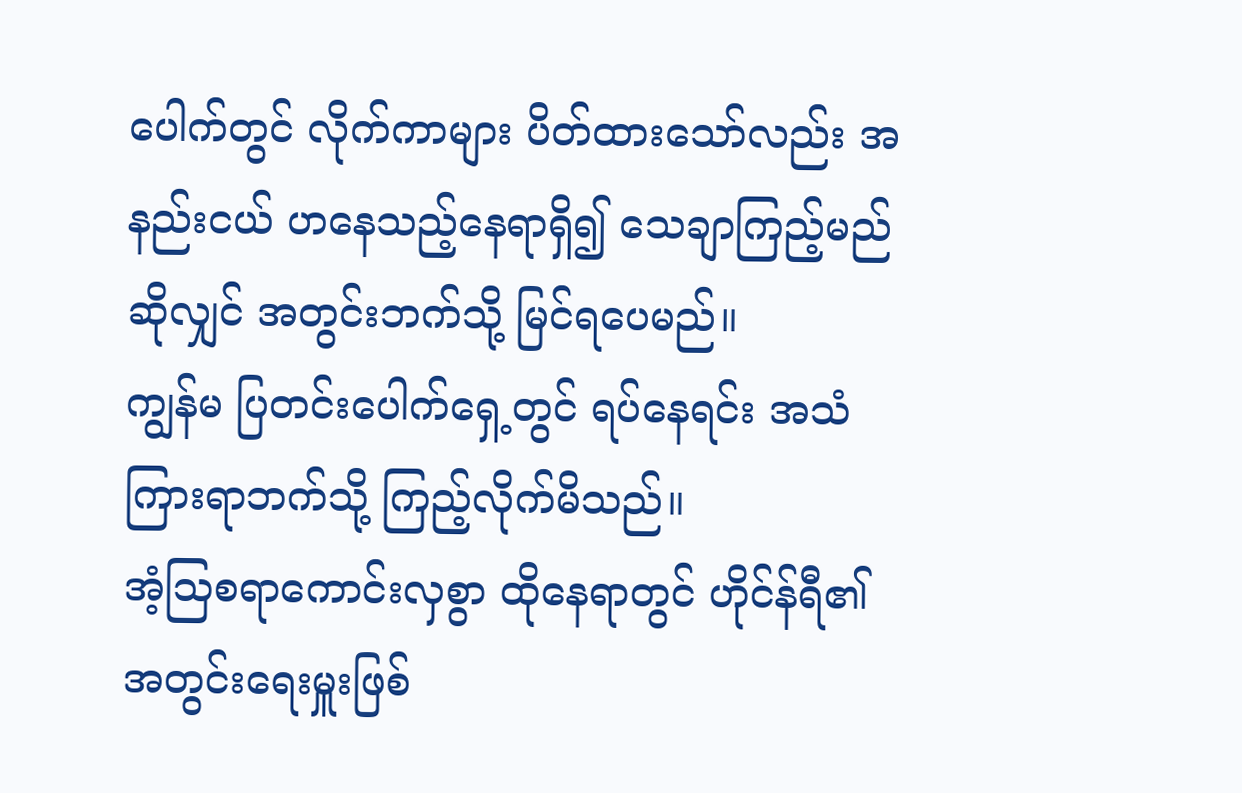ပေါက်တွင် လိုက်ကာများ ပိတ်ထားသော်လည်း အနည်းငယ် ဟနေသည့်နေရာရှိ၍ သေချာကြည့်မည်ဆိုလျှင် အတွင်းဘက်သို့ မြင်ရပေမည်။
ကျွန်မ ပြတင်းပေါက်ရှေ့တွင် ရပ်နေရင်း အသံကြားရာဘက်သို့ ကြည့်လိုက်မိသည်။
အံ့သြစရာကောင်းလှစွာ ထိုနေရာတွင် ဟိုင်န်ရီ၏ အတွင်းရေးမှူးဖြစ်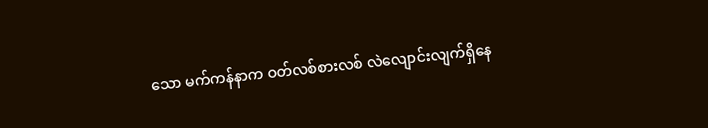သော မက်ကန်နာက ဝတ်လစ်စားလစ် လဲလျောင်းလျက်ရှိနေ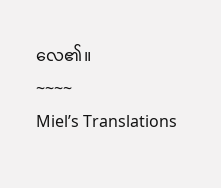လေ၏။
~~~~
Miel’s Translations